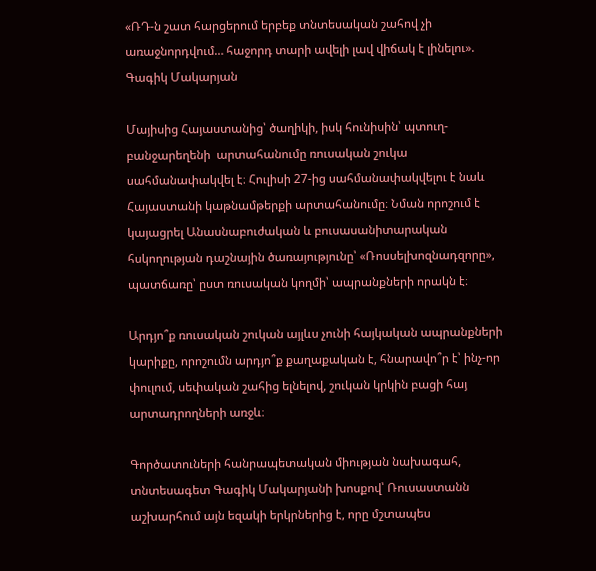«ՌԴ-ն շատ հարցերում երբեք տնտեսական շահով չի առաջնորդվում… հաջորդ տարի ավելի լավ վիճակ է լինելու». Գագիկ Մակարյան

Մայիսից Հայաստանից՝ ծաղիկի, իսկ հունիսին՝ պտուղ-բանջարեղենի  արտահանումը ռուսական շուկա սահմանափակվել է։ Հուլիսի 27-ից սահմանափակվելու է նաև Հայաստանի կաթնամթերքի արտահանումը։ Նման որոշում է կայացրել Անասնաբուժական և բուսասանիտարական հսկողության դաշնային ծառայությունը՝ «Ռոսսելխոզնադզորը», պատճառը՝ ըստ ռուսական կողմի՝ ապրանքների որակն է։

Արդյո՞ք ռուսական շուկան այլևս չունի հայկական ապրանքների կարիքը, որոշումն արդյո՞ք քաղաքական է, հնարավո՞ր է՝ ինչ-որ փուլում, սեփական շահից ելնելով, շուկան կրկին բացի հայ արտադրողների առջև։

Գործատուների հանրապետական միության նախագահ, տնտեսագետ Գագիկ Մակարյանի խոսքով՝ Ռուսաստանն աշխարհում այն եզակի երկրներից է, որը մշտապես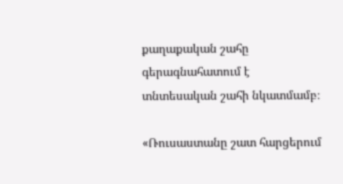քաղաքական շահը գերագնահատում է տնտեսական շահի նկատմամբ։

«Ռուսաստանը շատ հարցերում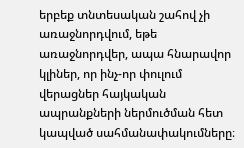երբեք տնտեսական շահով չի առաջնորդվում, եթե առաջնորդվեր, ապա հնարավոր  կլիներ, որ ինչ-որ փուլում վերացներ հայկական ապրանքների ներմուծման հետ կապված սահմանափակումները։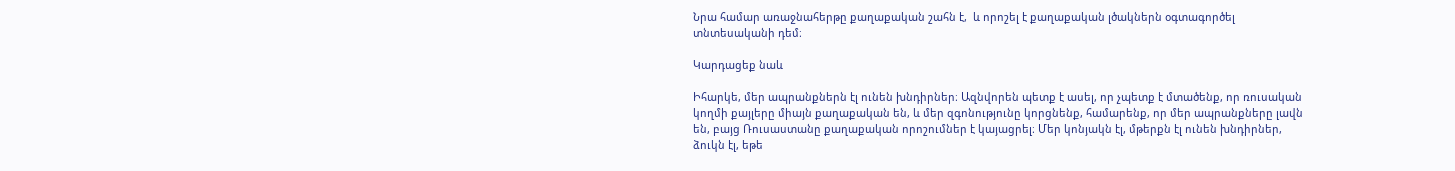Նրա համար առաջնահերթը քաղաքական շահն է,  և որոշել է քաղաքական լծակներն օգտագործել տնտեսականի դեմ։

Կարդացեք նաև

Իհարկե, մեր ապրանքներն էլ ունեն խնդիրներ։ Ազնվորեն պետք է ասել, որ չպետք է մտածենք, որ ռուսական կողմի քայլերը միայն քաղաքական են, և մեր զգոնությունը կորցնենք, համարենք, որ մեր ապրանքները լավն են, բայց Ռուսաստանը քաղաքական որոշումներ է կայացրել։ Մեր կոնյակն էլ, մթերքն էլ ունեն խնդիրներ, ձուկն էլ, եթե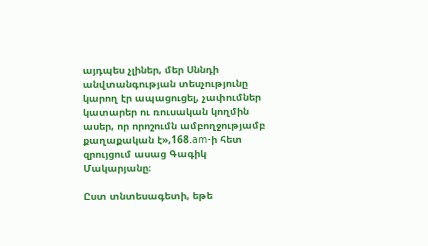այդպես չլիներ, մեր Սննդի անվտանգության տեսչությունը կարող էր ապացուցել, չափումներ կատարեր ու ռուսական կողմին ասեր, որ որոշումն ամբողջությամբ քաղաքական է»,168.am-ի հետ զրույցում ասաց Գագիկ Մակարյանը։

Ըստ տնտեսագետի, եթե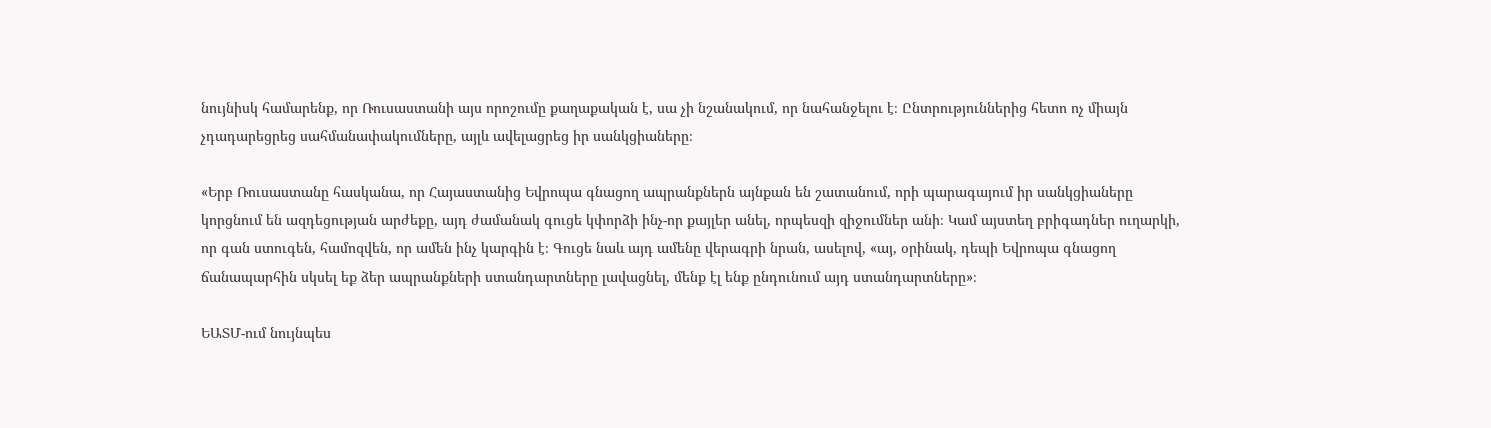նույնիսկ համարենք, որ Ռուսաստանի այս որոշումը քաղաքական է, սա չի նշանակում, որ նահանջելու է։ Ընտրություններից հետո ոչ միայն չդադարեցրեց սահմանափակումները, այլև ավելացրեց իր սանկցիաները։

«Երբ Ռուսաստանը հասկանա, որ Հայաստանից Եվրոպա գնացող ապրանքներն այնքան են շատանում, որի պարագայում իր սանկցիաները կորցնում են ազդեցության արժեքը, այդ ժամանակ գուցե կփորձի ինչ-որ քայլեր անել, որպեսզի զիջումներ անի։ Կամ այստեղ բրիգադներ ուղարկի, որ գան ստուգեն, համոզվեն, որ ամեն ինչ կարգին է։ Գուցե նաև այդ ամենը վերագրի նրան, ասելով, «այ, օրինակ, դեպի Եվրոպա գնացող ճանապարհին սկսել եք ձեր ապրանքների ստանդարտները լավացնել, մենք էլ ենք ընդունում այդ ստանդարտները»։

ԵԱՏՄ-ում նույնպես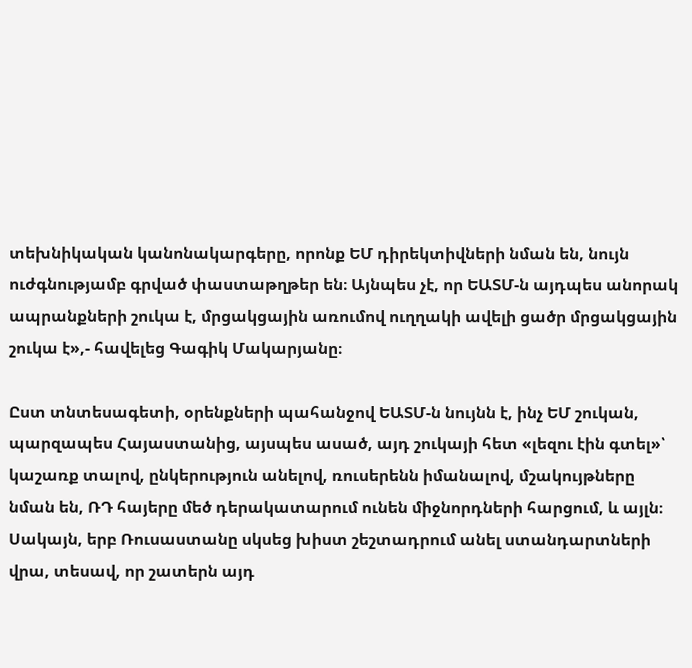տեխնիկական կանոնակարգերը, որոնք ԵՄ դիրեկտիվների նման են, նույն ուժգնությամբ գրված փաստաթղթեր են։ Այնպես չէ, որ ԵԱՏՄ-ն այդպես անորակ ապրանքների շուկա է, մրցակցային առումով ուղղակի ավելի ցածր մրցակցային շուկա է»,- հավելեց Գագիկ Մակարյանը։

Ըստ տնտեսագետի, օրենքների պահանջով ԵԱՏՄ-ն նույնն է, ինչ ԵՄ շուկան, պարզապես Հայաստանից, այսպես ասած, այդ շուկայի հետ «լեզու էին գտել»՝ կաշառք տալով, ընկերություն անելով, ռուսերենն իմանալով, մշակույթները նման են, ՌԴ հայերը մեծ դերակատարում ունեն միջնորդների հարցում, և այլն։ Սակայն, երբ Ռուսաստանը սկսեց խիստ շեշտադրում անել ստանդարտների վրա, տեսավ, որ շատերն այդ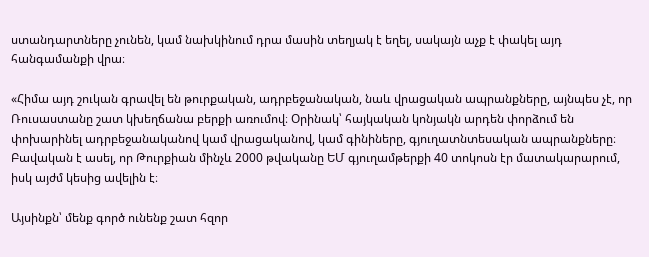ստանդարտները չունեն, կամ նախկինում դրա մասին տեղյակ է եղել, սակայն աչք է փակել այդ հանգամանքի վրա։

«Հիմա այդ շուկան գրավել են թուրքական, ադրբեջանական, նաև վրացական ապրանքները, այնպես չէ, որ Ռուսաստանը շատ կխեղճանա բերքի առումով։ Օրինակ՝ հայկական կոնյակն արդեն փորձում են փոխարինել ադրբեջանականով կամ վրացականով, կամ գինիները, գյուղատնտեսական ապրանքները։ Բավական է ասել, որ Թուրքիան մինչև 2000 թվականը ԵՄ գյուղամթերքի 40 տոկոսն էր մատակարարում, իսկ այժմ կեսից ավելին է։

Այսինքն՝ մենք գործ ունենք շատ հզոր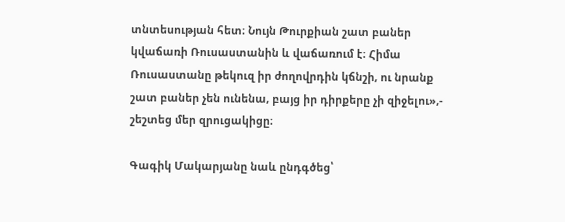տնտեսության հետ։ Նույն Թուրքիան շատ բաներ կվաճառի Ռուսաստանին և վաճառում է։ Հիմա Ռուսաստանը թեկուզ իր ժողովրդին կճնշի, ու նրանք շատ բաներ չեն ունենա, բայց իր դիրքերը չի զիջելու»,- շեշտեց մեր զրուցակիցը։

Գագիկ Մակարյանը նաև ընդգծեց՝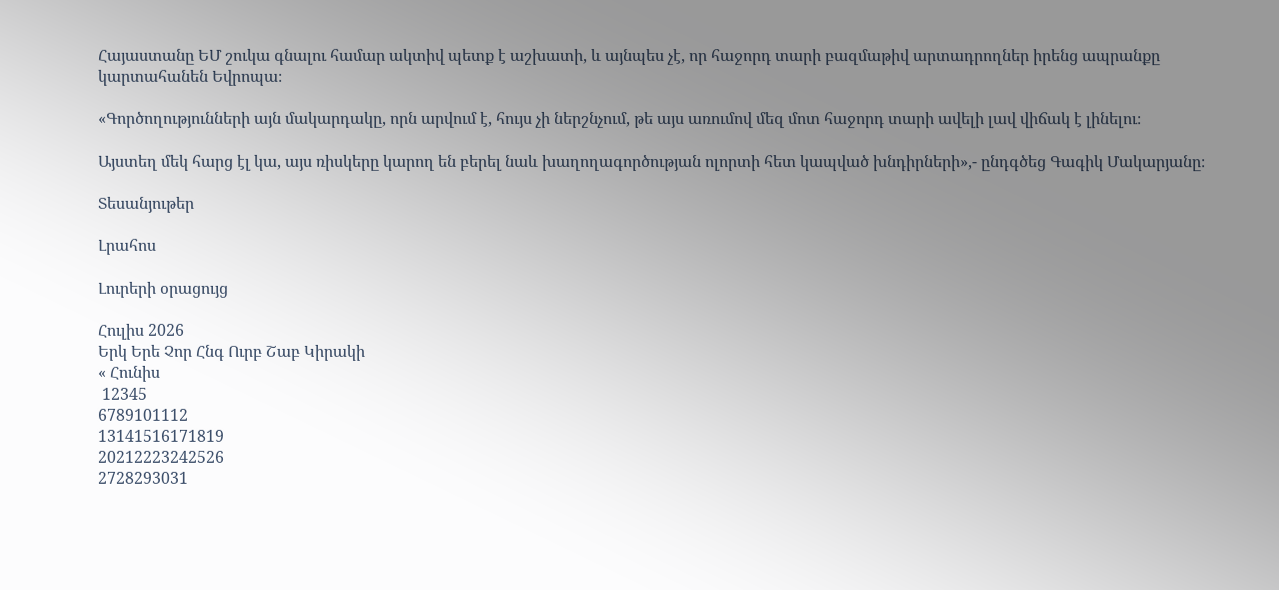Հայաստանը ԵՄ շուկա գնալու համար ակտիվ պետք է աշխատի, և այնպես չէ, որ հաջորդ տարի բազմաթիվ արտադրողներ իրենց ապրանքը կարտահանեն Եվրոպա։

«Գործողությունների այն մակարդակը, որն արվում է, հույս չի ներշնչում, թե այս առումով մեզ մոտ հաջորդ տարի ավելի լավ վիճակ է լինելու։

Այստեղ մեկ հարց էլ կա, այս ռիսկերը կարող են բերել նաև խաղողագործության ոլորտի հետ կապված խնդիրների»,- ընդգծեց Գագիկ Մակարյանը։

Տեսանյութեր

Լրահոս

Լուրերի օրացույց

Հուլիս 2026
Երկ Երե Չոր Հնգ Ուրբ Շաբ Կիրակի
« Հունիս
 12345
6789101112
13141516171819
20212223242526
2728293031